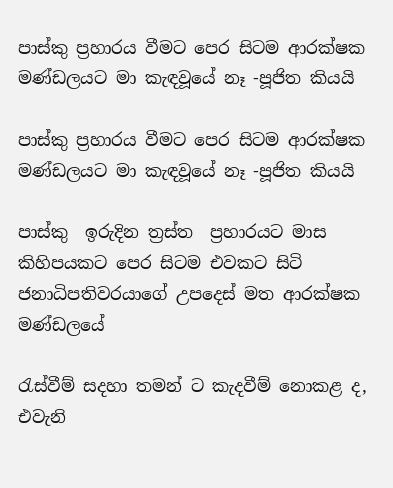පාස්කු ප්‍රහාරය වීමට පෙර සිටම ආරක්ෂක මණ්ඩලයට මා කැඳවූයේ නෑ -පූජිත කියයි

පාස්කු ප්‍රහාරය වීමට පෙර සිටම ආරක්ෂක මණ්ඩලයට මා කැඳවූයේ නෑ -පූජිත කියයි

පාස්කු  ඉරුදින ත්‍රස්ත  ප්‍රහාරයට මාස කිහිපයකට පෙර සිටම එවකට සිටි ජනාධිපතිවරයාගේ උපදෙස් මත ආරක්ෂක මණ්ඩලයේ

රැස්වීම් සදහා තමන් ට කැදවීම් නොකළ ද, එවැනි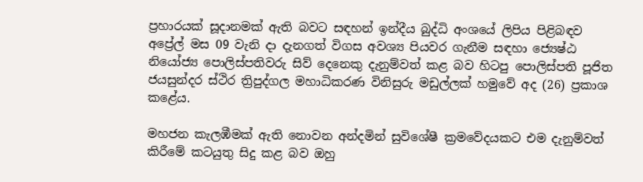ප්‍රහාරයක් සූදානමක් ඇති බවට සඳහන් ඉන්දීය බුද්ධි අංශයේ ලිපිය පිළිබඳව අප්‍රේල් මස 09 වැනි දා දැනගත් විගස අවශ්‍ය පියවර ගැනීම සඳහා ජ්‍යෙෂ්ඨ නියෝජ්‍ය පොලිස්පතිවරු සිව් දෙනෙකු දැනුම්වත් කළ බව හිටපු පොලිස්පති පූජිත ජයසුන්දර ස්ථිර ත්‍රිපුද්ගල මහාධිකරණ විනිසුරු මඩුල්ලක් හමුවේ අද (26) ප්‍රකාශ කළේය.

මහජන කැලඹීමක් ඇති නොවන අන්දමින් සුවිශේෂී ක්‍රමවේදයකට එම දැනුම්වත් කිරීමේ කටයුතු සිදු කළ බව ඔහු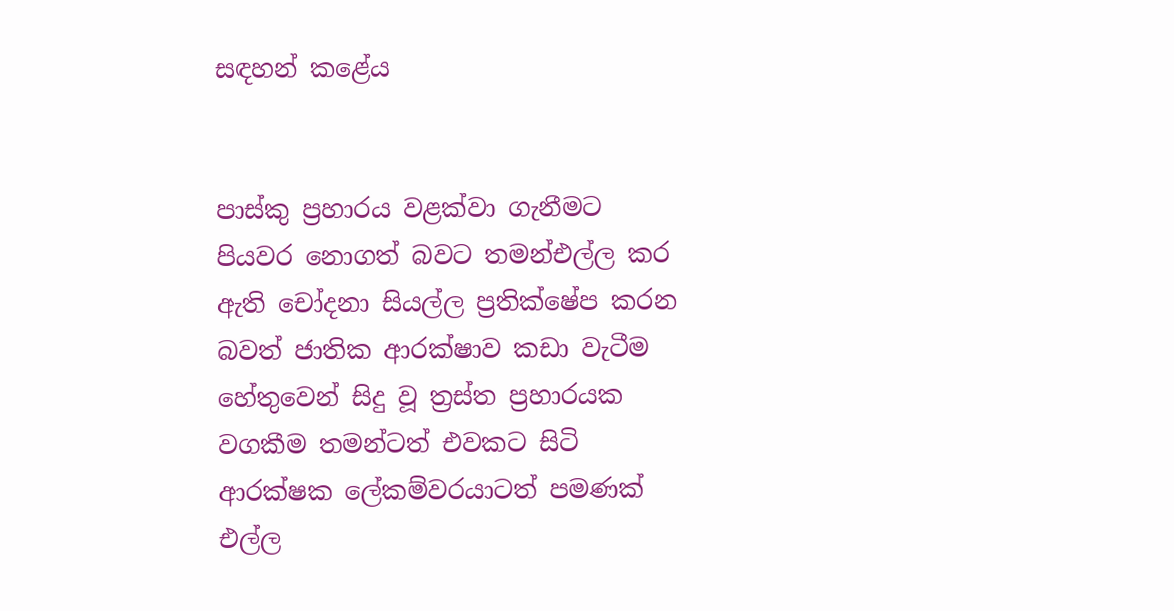සඳහන් කළේය


පාස්කු ප්‍රහාරය වළක්වා ගැනීමට පියවර නොගත් බවට තමන්එල්ල කර ඇති චෝදනා සියල්ල ප්‍රතික්ෂේප කරන බවත් ජාතික ආරක්ෂාව කඩා වැටීම හේතුවෙන් සිදු වූ ත්‍රස්ත ප්‍රහාරයක වගකීම තමන්ටත් එවකට සිටි ආරක්ෂක ලේකම්වරයාටත් පමණක් එල්ල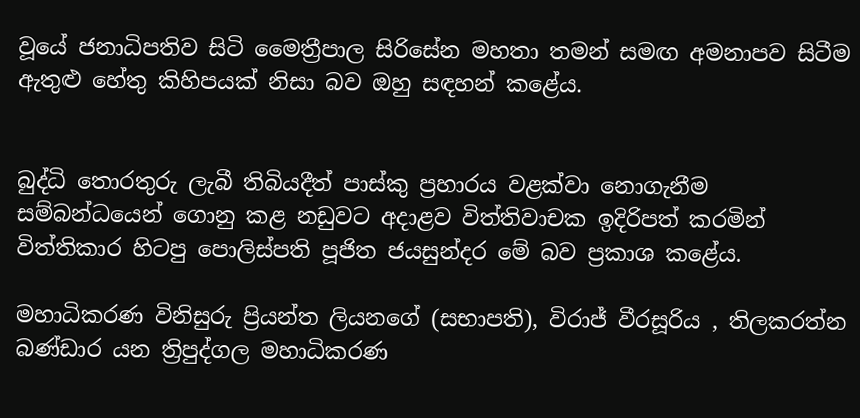වූයේ ජනාධිපතිව සිටි මෛත්‍රීපාල සිරිසේන මහතා තමන් සමඟ අමනාපව සිටීම ඇතුළු හේතු කිහිපයක් නිසා බව ඔහු සඳහන් කළේය.


බුද්ධි තොරතුරු ලැබී තිබියදීත් පාස්කු ප්‍රහාරය වළක්වා නොගැනීම සම්බන්ධයෙන් ගොනු කළ නඩුවට අදාළව විත්තිවාචක ඉදිරිපත් කරමින් විත්තිකාර හිටපු පොලිස්පති පූජිත ජයසුන්දර මේ බව ප්‍රකාශ කළේය.

මහාධිකරණ විනිසුරු ප්‍රියන්ත ලියනගේ (සභාපති), විරාජ් වීරසූරිය , තිලකරත්න බණ්ඩාර යන ත්‍රිපුද්ගල මහාධිකරණ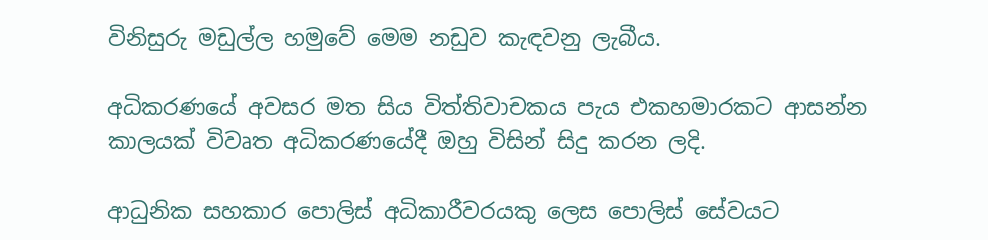විනිසුරු මඩුල්ල හමුවේ මෙම නඩුව කැඳවනු ලැබීය.

අධිකරණයේ අවසර මත සිය විත්තිවාචකය පැය එකහමාරකට ආසන්න කාලයක් විවෘත අධිකරණයේදී ඔහු විසින් සිදු කරන ලදි.

ආධුනික සහකාර පොලිස් අධිකාරීවරයකු ලෙස පොලිස් සේවයට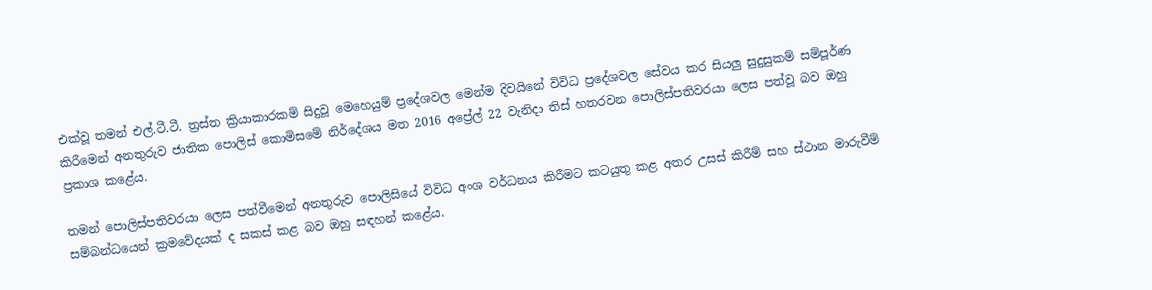එක්වූ තමන් එල්.ටී.ටී. ත්‍රස්ත ක්‍රියාකාරකම් සිදුවූ මෙහෙයුම් ප්‍රදේශවල මෙන්ම දිවයිනේ විවිධ ප්‍රදේශවල සේවය කර සියලු සුදුසුකම් සම්පූර්ණ කිරීමෙන් අනතුරුව ජාතික පොලිස් කොමිසමේ නිර්දේශය මත 2016 අප්‍රේල් 22 වැනිදා තිස් හතරවන පොලිස්පතිවරයා ලෙස පත්වූ බව ඔහු ප්‍රකාශ කළේය.

තමන් පොලිස්පතිවරයා ලෙස පත්වීමෙන් අනතුරුව පොලිසියේ විවිධ අංශ වර්ධනය කිරීමට කටයුතු කළ අතර උසස් කිරීම් සහ ස්ථාන මාරුවීම් සම්බන්ධයෙන් ක්‍රමවේදයක් ද සකස් කළ බව ඔහු සඳහන් කළේය.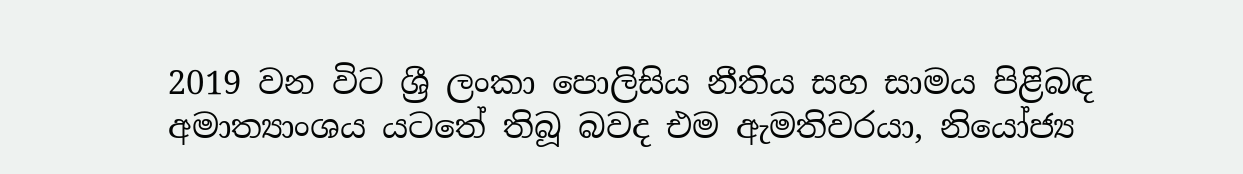2019 වන විට ශ්‍රී ලංකා පොලිසිය නීතිය සහ සාමය පිළිබඳ අමාත්‍යාංශය යටතේ තිබූ බවද එම ඇමතිවරයා, නියෝජ්‍ය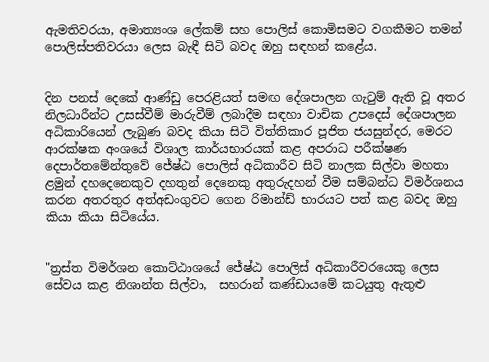ඇමතිවරයා, අමාත්‍යංශ ලේකම් සහ පොලිස් කොමිසමට වගකීමට තමන් පොලිස්පතිවරයා ලෙස බැඳී සිටි බවද ඔහු සඳහන් කළේය.


දින පනස් දෙකේ ආණ්ඩු පෙරළියත් සමඟ දේශපාලන ගැටුම් ඇති වූ අතර නිලධාරීන්ට උසස්වීම් මාරුවීම් ලබාදීම සඳහා වාචික උපදෙස් දේශපාලන අධිකාරියෙන් ලැබුණ බවද කියා සිටි විත්තිකාර පූජිත ජයසුන්දර, මෙරට ආරක්ෂක අංශයේ විශාල කාර්යභාරයක් කළ අපරාධ පරීක්ෂණ දෙපාර්තමේන්තුවේ ජේෂ්ඨ පොලිස් අධිකාරීව සිටි නාලක සිල්වා මහතා ළමුන් දහදෙනෙකුව දහතුන් දෙනෙකු අතුරුදහන් වීම සම්බන්ධ විමර්ශනය කරන අතරතුර අත්අඩංගුවට ගෙන රිමාන්ඩ් භාරයට පත් කළ බවද ඔහු කියා කියා සිටියේය.


"ත්‍රස්ත විමර්ශන කොට්ඨාශයේ ජේෂ්ඨ පොලිස් අධිකාරීවරයෙකු ලෙස සේවය කළ නිශාන්ත සිල්වා,  සහරාන් කණ්ඩායමේ කටයුතු ඇතුළු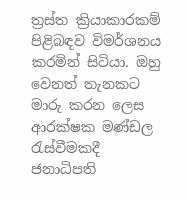ත්‍රස්ත ක්‍රියාකාරකම් පිළිබඳව විමර්ශනය කරමින් සිටියා. ඔහු වෙනත් තැනකට මාරු කරන ලෙස ආරක්ෂක මණ්ඩල රැස්වීමකදී ජනාධිපති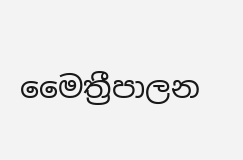මෛත්‍රීපාලන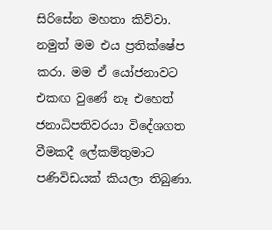සිරිසේන මහතා කිව්වා. නමුත් මම එය ප්‍රතික්ෂේප කරා. මම ඒ යෝජනාවට එකඟ වුණේ නෑ එහෙත් ජනාධිපතිවරයා විදේශගත වීමකදී ලේකම්තුමාට පණිවිඩයක් කියලා තිබුණා.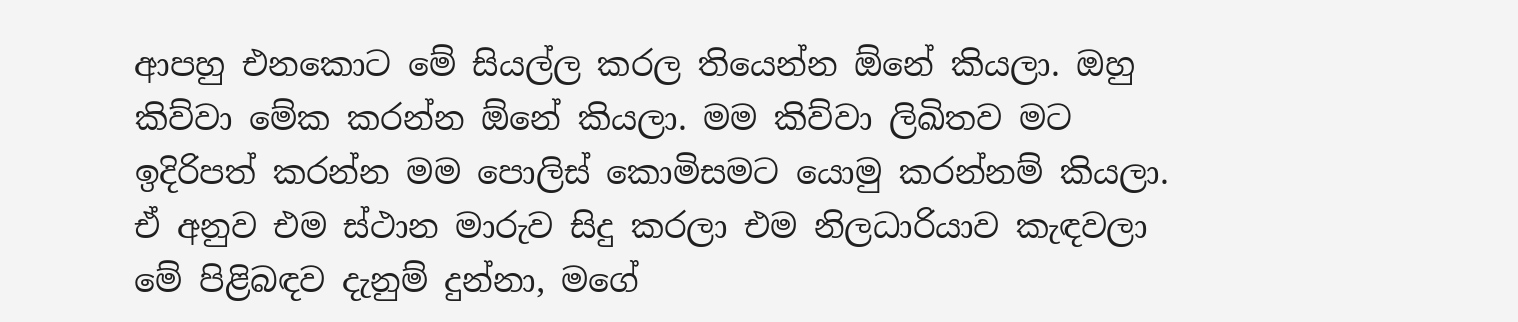ආපහු එනකොට මේ සියල්ල කරල තියෙන්න ඕනේ කියලා. ඔහු කිව්වා මේක කරන්න ඕනේ කියලා. මම කිව්වා ලිඛිතව මට ඉදිරිපත් කරන්න මම පොලිස් කොමිසමට යොමු කරන්නම් කියලා. ඒ අනුව එම ස්ථාන මාරුව සිදු කරලා එම නිලධාරියාව කැඳවලා මේ පිළිබඳව දැනුම් දුන්නා, මගේ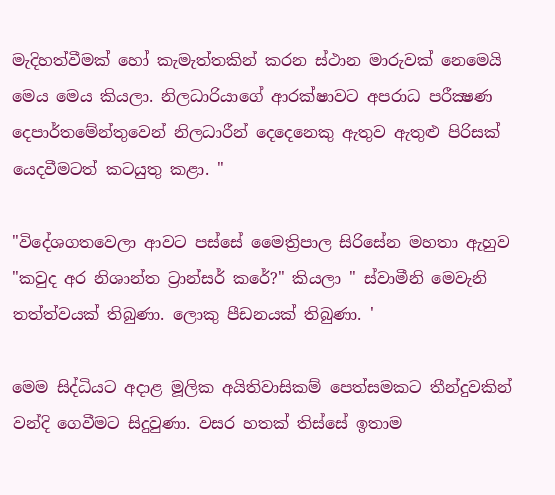මැදිහත්වීමක් හෝ කැමැත්තකින් කරන ස්ථාන මාරුවක් නෙමෙයි මෙය මෙය කියලා. නිලධාරියාගේ ආරක්ෂාවට අපරාධ පරීක්‍ෂණ දෙපාර්තමේන්තුවෙන් නිලධාරීන් දෙදෙනෙකු ඇතුව ඇතුළු පිරිසක් යෙදවීමටත් කටයුතු කළා. "

"විදේශගතවෙලා ආවට පස්සේ මෛත්‍රිපාල සිරිසේන මහතා ඇහුව "කවුද අර නිශාන්ත ට්‍රාන්සර් කරේ?" කියලා " ස්වාමීනි මෙවැනි තත්ත්වයක් තිබුණා. ලොකු පීඩනයක් තිබුණා. '

මෙම සිද්ධියට අදාළ මූලික අයිතිවාසිකම් පෙත්සමකට තීන්දුවකින් වන්දි ගෙවීමට සිදුවුණා. වසර හතක් තිස්සේ ඉතාම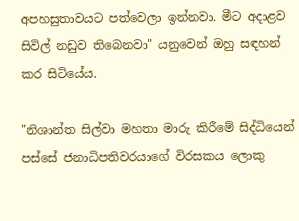අපහසුතාවයට පත්වෙලා ඉන්නවා. මීට අදාළව සිවිල් නඩුව තිබෙනවා" යනුවෙන් ඔහු සඳහන් කර සිටියේය.

"නිශාන්ත සිල්වා මහතා මාරු කිරීමේ සිද්ධියෙන් පස්සේ ජනාධිපතිවරයාගේ විරසකය ලොකු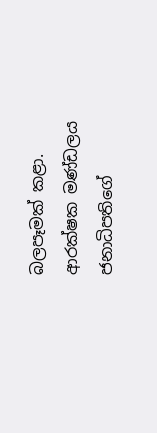බලපෑමක් කළා. ආරක්ෂක මණ්ඩලය ජනාධිපතිගේ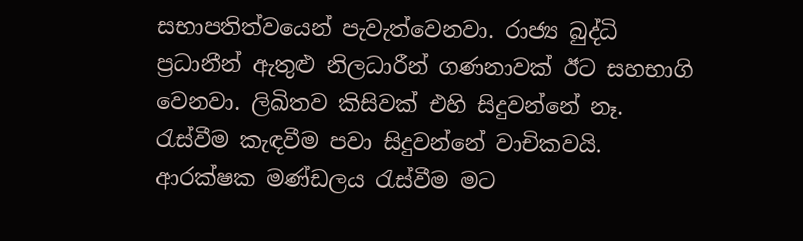සභාපතිත්වයෙන් පැවැත්වෙනවා. රාජ්‍ය බුද්ධි ප්‍රධානීන් ඇතුළු නිලධාරීන් ගණනාවක් ඊට සහභාගි වෙනවා. ලිඛිතව කිසිවක් එහි සිදුවන්නේ නෑ. රැස්වීම කැඳවීම පවා සිදුවන්නේ වාචිකවයි. ආරක්ෂක මණ්ඩලය රැස්වීම මට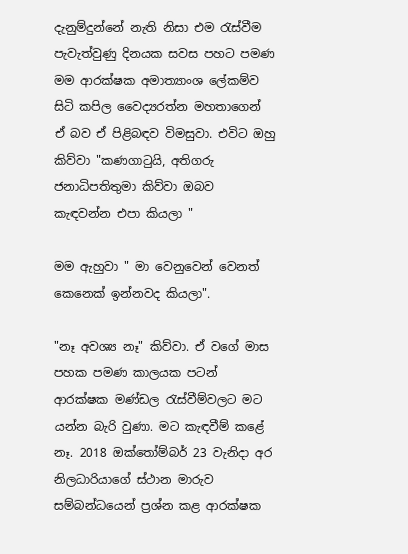දැනුම්දුන්නේ නැති නිසා එම රැස්වීම පැවැත්වුණු දිනයක සවස පහට පමණ මම ආරක්ෂක අමාත්‍යාංශ ලේකම්ව සිටි කපිල වෛද්‍යරත්න මහතාගෙන් ඒ බව ඒ පිළිබඳව විමසුවා. එවිට ඔහු කිව්වා "කණගාටුයි, අතිගරු ජනාධිපතිතුමා කිව්වා ඔබව කැඳවන්න එපා කියලා "

මම ඇහුවා " මා වෙනුවෙන් වෙනත් කෙනෙක් ඉන්නවද කියලා".

"නෑ අවශ්‍ය නෑ" කිව්වා. ඒ වගේ මාස පහක පමණ කාලයක පටන් ආරක්ෂක මණ්ඩල රැස්වීම්වලට මට යන්න බැරි වුණා. මට කැඳවීම් කළේ නෑ. 2018 ඔක්තෝම්බර් 23 වැනිදා අර නිලධාරියාගේ ස්ථාන මාරුව සම්බන්ධයෙන් ප්‍රශ්න කළ ආරක්ෂක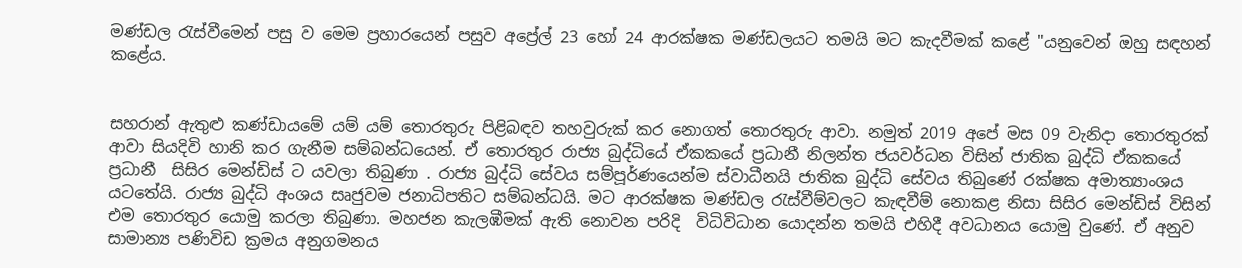මණ්ඩල රැස්වීමෙන් පසු ව මෙම ප්‍රහාරයෙන් පසුව අප්‍රේල් 23 හෝ 24 ආරක්ෂක මණ්ඩලයට තමයි මට කැදවීමක් කළේ "යනුවෙන් ඔහු සඳහන් කළේය.


සහරාන් ඇතුළු කණ්ඩායමේ යම් යම් තොරතුරු පිළිබඳව තහවුරුක් කර නොගත් තොරතුරු ආවා. නමුත් 2019 අපේ මස 09 වැනිදා තොරතුරක් ආවා සියදිවි හානි කර ගැනීම සම්බන්ධයෙන්. ඒ තොරතුර රාජ්‍ය බුද්ධියේ ඒකකයේ ප්‍රධානී නිලන්ත ජයවර්ධන විසින් ජාතික බුද්ධි ඒකකයේ ප්‍රධානී  සිසිර මෙන්ඩිස් ට යවලා තිබුණා . රාජ්‍ය බුද්ධි සේවය සම්පූර්ණයෙන්ම ස්වාධීනයි ජාතික බුද්ධි සේවය තිබුණේ රක්ෂක අමාත්‍යාංශය යටතේයි. රාජ්‍ය බුද්ධි අංශය සෘජුවම ජනාධිපතිට සම්බන්ධයි. මට ආරක්ෂක මණ්ඩල රැස්වීම්වලට කැඳවීම් නොකළ නිසා සිසිර මෙන්ඩිස් විසින් එම තොරතුර යොමු කරලා තිබුණා. මහජන කැලඹීමක් ඇති නොවන පරිදි  විධිවිධාන යොදන්න තමයි එහිදී අවධානය යොමු වුණේ. ඒ අනුව සාමාන්‍ය පණිවිඩ ක්‍රමය අනුගමනය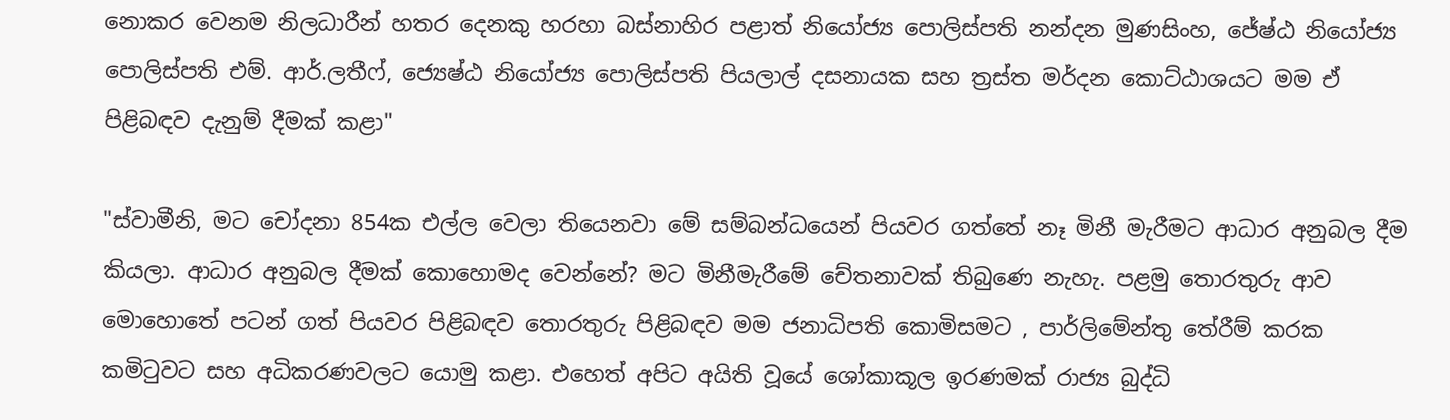නොකර වෙනම නිලධාරීන් හතර දෙනකු හරහා බස්නාහිර පළාත් නියෝජ්‍ය පොලිස්පති නන්දන මුණසිංහ, ජේෂ්ඨ නියෝජ්‍ය පොලිස්පති එම්. ආර්.ලතීෆ්, ජ්‍යෙෂ්ඨ නියෝජ්‍ය පොලිස්පති පියලාල් දසනායක සහ ත්‍රස්ත මර්දන කොට්ඨාශයට මම ඒ පිළිබඳව දැනුම් දීමක් කළා"

"ස්වාමීනි, මට චෝදනා 854ක එල්ල වෙලා තියෙනවා මේ සම්බන්ධයෙන් පියවර ගත්තේ නෑ මිනී මැරීමට ආධාර අනුබල දීම කියලා. ආධාර අනුබල දීමක් කොහොමද වෙන්නේ? මට මිනීමැරීමේ චේතනාවක් තිබුණෙ නැහැ. පළමු තොරතුරු ආව මොහොතේ පටන් ගත් පියවර පිළිබඳව තොරතුරු පිළිබඳව මම ජනාධිපති කොමිසමට , පාර්ලිමේන්තු තේරීම් කරක කමිටුවට සහ අධිකරණවලට යොමු කළා. එහෙත් අපිට අයිති වූයේ ශෝකාකූල ඉරණමක් රාජ්‍ය බුද්ධි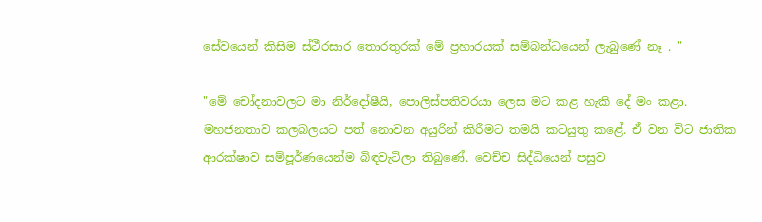සේවයෙන් කිසිම ස්ථීරසාර තොරතුරක් මේ ප්‍රහාරයක් සම්බන්ධයෙන් ලැබුණේ නෑ . "

"මේ චෝදනාවලට මා නිර්දෝෂීයි, පොලිස්පතිවරයා ලෙස මට කළ හැකි දේ මං කළා. මහජනතාව කලබලයට පත් නොවන අයුරින් කිරීමට තමයි කටයුතු කළේ. ඒ වන විට ජාතික ආරක්ෂාව සම්පූර්ණයෙන්ම බිඳවැටිලා තිබුණේ. වෙච්ච සිද්ධියෙන් පසුව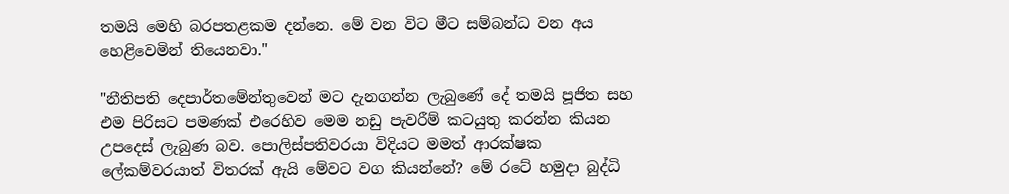තමයි මෙහි බරපතළකම දන්නෙ. මේ වන විට මීට සම්බන්ධ වන අය හෙළිවෙමින් තියෙනවා."

"නීතිපති දෙපාර්තමේන්තුවෙන් මට දැනගන්න ලැබුණේ දේ තමයි පූජිත සහ එම පිරිසට පමණක් එරෙහිව මෙම නඩු පැවරීම් කටයුතු කරන්න කියන උපදෙස් ලැබුණ බව. පොලිස්පතිවරයා විදියට මමත් ආරක්ෂක ලේකම්වරයාත් විතරක් ඇයි මේවට වග කියන්නේ? මේ රටේ හමුදා බුද්ධි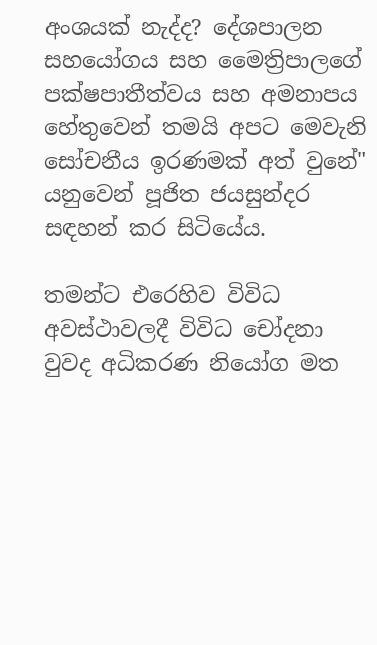අංශයක් නැද්ද? දේශපාලන සහයෝගය සහ මෛත්‍රිපාලගේ පක්ෂපාතීත්වය සහ අමනාපය හේතුවෙන් තමයි අපට මෙවැනි සෝචනීය ඉරණමක් අත් වුනේ" යනුවෙන් පූජිත ජයසුන්දර  සඳහන් කර සිටියේය.

තමන්ට එරෙහිව විවිධ අවස්ථාවලදී විවිධ චෝදනා වුවද අධිකරණ නියෝග මත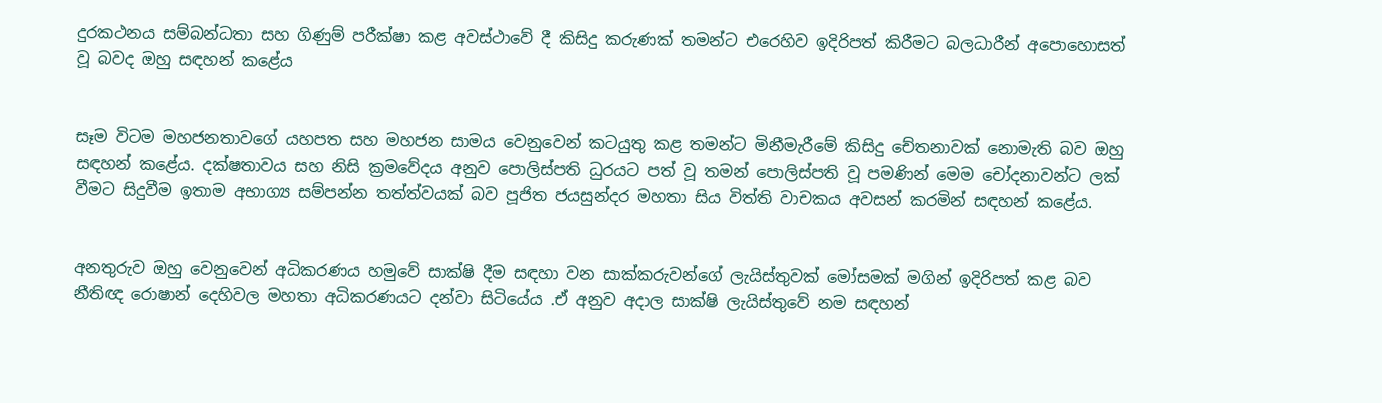දුරකථනය සම්බන්ධතා සහ ගිණුම් පරීක්ෂා කළ අවස්ථාවේ දී කිසිදු කරුණක් තමන්ට එරෙහිව ඉදිරිපත් කිරීමට බලධාරීන් අපොහොසත් වූ බවද ඔහු සඳහන් කළේය


සෑම විටම මහජනතාවගේ යහපත සහ මහජන සාමය වෙනුවෙන් කටයුතු කළ තමන්ට මිනීමැරීමේ කිසිදු චේතනාවක් නොමැති බව ඔහු සඳහන් කළේය. දක්ෂතාවය සහ නිසි ක්‍රමවේදය අනුව පොලිස්පති ධුරයට පත් වූ තමන් පොලිස්පති වූ පමණින් මෙම චෝදනාවන්ට ලක් වීමට සිදුවීම ඉතාම අභාග්‍ය සම්පන්න තත්ත්වයක් බව පූජිත ජයසුන්දර මහතා සිය විත්ති වාචකය අවසන් කරමින් සඳහන් කළේය.


අනතුරුව ඔහු වෙනුවෙන් අධිකරණය හමුවේ සාක්ෂි දීම සඳහා වන සාක්කරුවන්ගේ ලැයිස්තුවක් මෝසමක් මගින් ඉදිරිපත් කළ බව නීතිඥ රොෂාන් දෙහිවල මහතා අධිකරණයට දන්වා සිටියේය .ඒ අනුව අදාල සාක්ෂි ලැයිස්තුවේ නම සඳහන්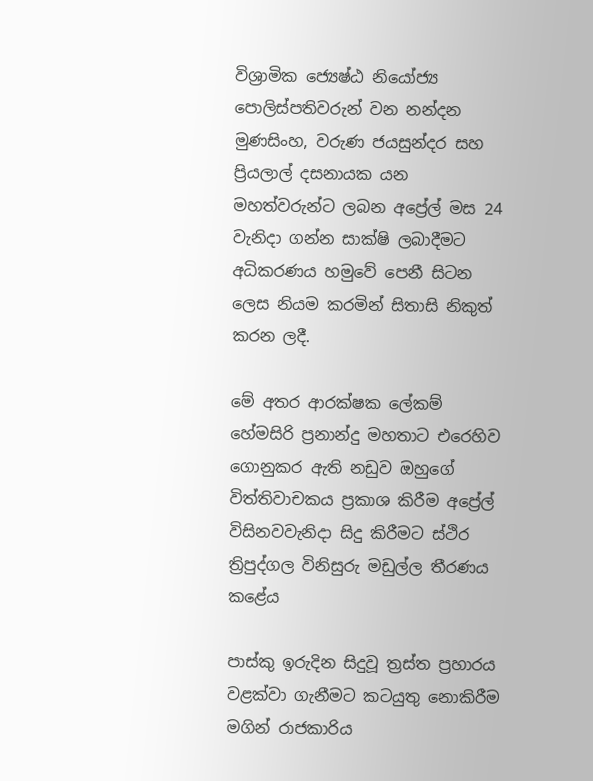විශ්‍රාමික ජ්‍යෙෂ්ඨ නියෝජ්‍ය පොලිස්පතිවරුන් වන නන්දන මුණසිංහ, වරුණ ජයසුන්දර සහ ප්‍රියලාල් දසනායක යන මහත්වරුන්ට ලබන අප්‍රේල් මස 24 වැනිදා ගන්න සාක්ෂි ලබාදීමට අධිකරණය හමුවේ පෙනී සිටන ලෙස නියම කරමින් සිතාසි නිකුත් කරන ලදී.

මේ අතර ආරක්ෂක ලේකම් හේමසිරි ප්‍රනාන්දු මහතාට එරෙහිව ගොනුකර ඇති නඩුව ඔහුගේ විත්තිවාචකය ප්‍රකාශ කිරීම අප්‍රේල් විසිනවවැනිදා සිදු කිරීමට ස්ථිර ත්‍රිපුද්ගල විනිසුරු මඩුල්ල තීරණය කළේය

පාස්කු ඉරුදින සිදුවූ ත්‍රස්ත ප්‍රහාරය වළක්වා ගැනීමට කටයුතු නොකිරීම මගින් රාජකාරිය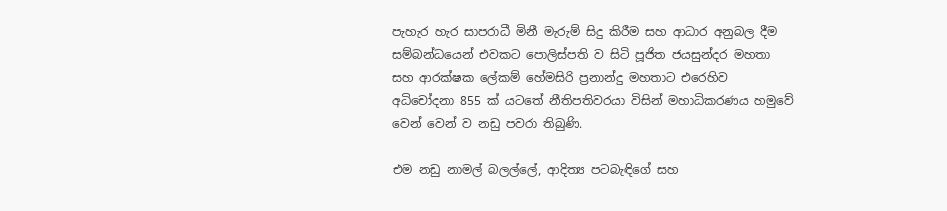පැහැර හැර සාපරාධී මිනී මැරුම් සිදු කිරීම සහ ආධාර අනුබල දීම සම්බන්ධයෙන් එවකට පොලිස්පති ව සිටි පූජිත ජයසුන්දර මහතා සහ ආරක්ෂක ලේකම් හේමසිරි ප්‍රනාන්දු මහතාට එරෙහිව අධිචෝදනා 855 ක් යටතේ නීතිපතිවරයා විසින් මහාධිකරණය හමුවේ වෙන් වෙන් ව නඩු පවරා තිබුණි.

එම නඩු නාමල් බලල්ලේ, ආදිත්‍ය පටබැඳිගේ සහ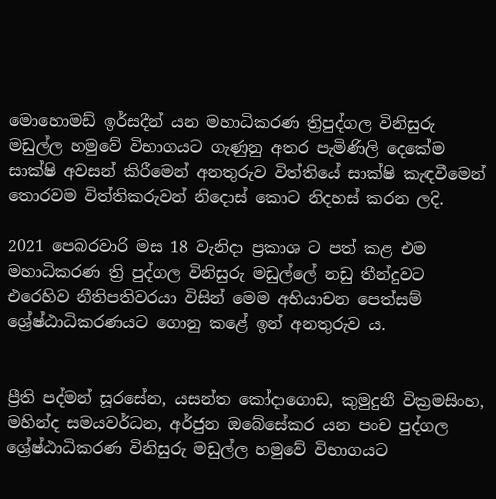මොහොමඩ් ඉර්සදීන් යන මහාධිකරණ ත්‍රිපුද්ගල විනිසුරු මඩුල්ල හමුවේ විභාගයට ගැණුනු අතර පැමිණිලි දෙකේම සාක්ෂි අවසන් කිරීමෙන් අනතුරුව විත්තියේ සාක්ෂි කැඳවීමෙන් තොරවම විත්තිකරුවන් නිදොස් කොට නිදහස් කරන ලදි.

2021 පෙබරවාරි මස 18 වැනිදා ප්‍රකාශ ට පත් කළ එම මහාධිකරණ ත්‍රි පුද්ගල විනිසුරු මඩුල්ලේ නඩු තීන්දුවට එරෙහිව නීතිපතිවරයා විසින් මෙම අභියාචන පෙත්සම් ශ්‍රේෂ්ඨාධිකරණයට ගොනු කළේ ඉන් අනතුරුව ය.


ප්‍රීති පද්මන් සූරසේන, යසන්ත කෝදාගොඩ, කුමුදුනී වික්‍රමසිංහ, මහින්ද සමයවර්ධන, අර්ජුන ඔබේසේකර යන පංච පුද්ගල ශ්‍රේෂ්ඨාධිකරණ විනිසුරු මඩුල්ල හමුවේ විභාගයට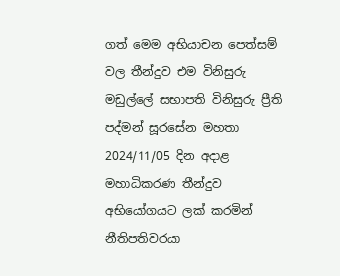ගත් මෙම අභියාචන පෙත්සම් වල තීන්දුව එම විනිසුරු මඩුල්ලේ සභාපති විනිසුරු ප්‍රීති පද්මන් සූරසේන මහතා 2024/11/05 දින අදාළ මහාධිකරණ තීන්දුව අභියෝගයට ලක් කරමින් නීතිපතිවරයා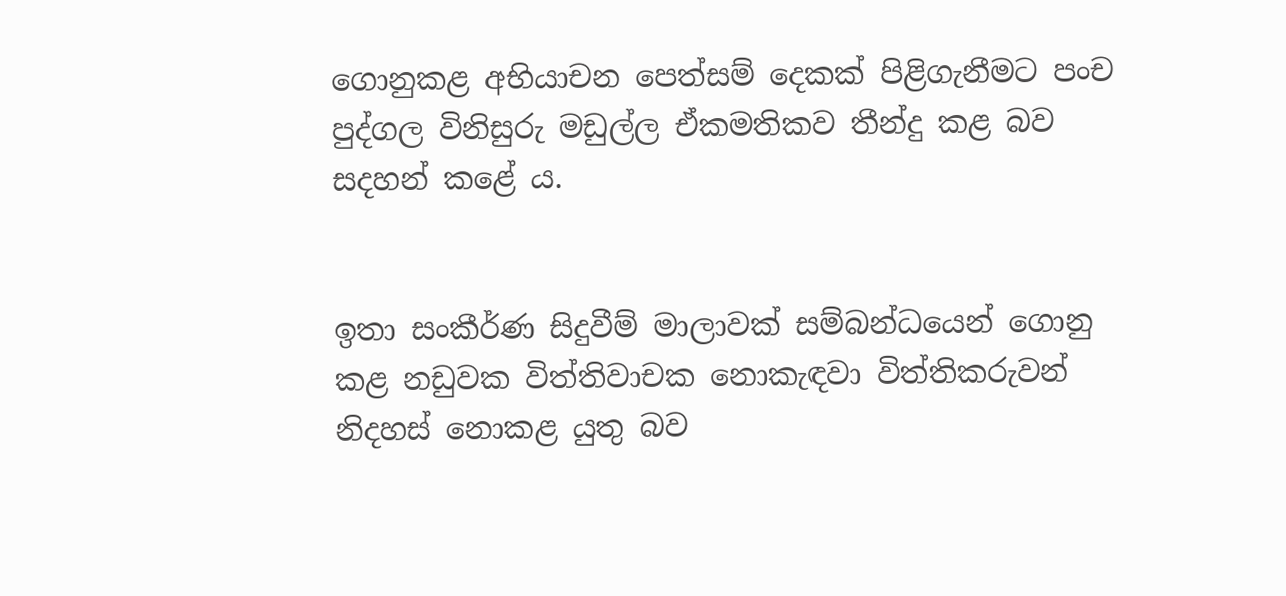ගොනුකළ අභියාචන පෙත්සම් දෙකක් පිළිගැනීමට පංච පුද්ගල විනිසුරු මඩුල්ල ඒකමතිකව තීන්දු කළ බව සදහන් කළේ ය.


ඉතා සංකීර්ණ සිදුවීම් මාලාවක් සම්බන්ධයෙන් ගොනු කළ නඩුවක විත්තිවාචක නොකැඳවා විත්තිකරුවන් නිදහස් නොකළ යුතු බව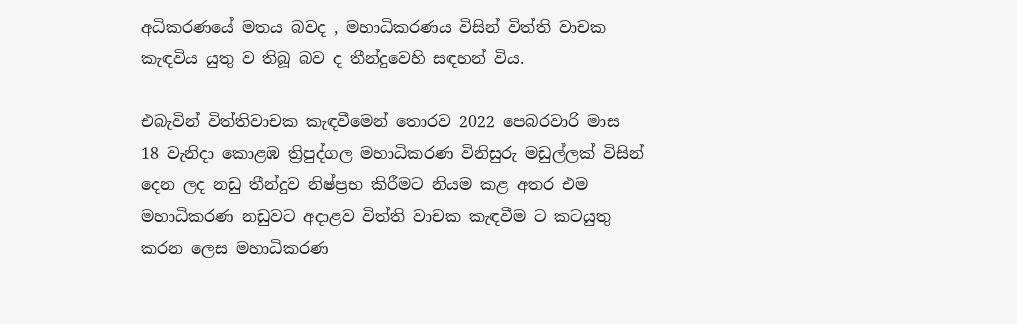අධිකරණයේ මතය බවද , මහාධිකරණය විසින් විත්ති වාචක කැඳවිය යුතු ව තිබූ බව ද තීන්දුවෙහි සඳහන් විය.

එබැවින් විත්තිවාචක කැඳවීමෙන් තොරව 2022 පෙබරවාරි මාස 18 වැනිදා කොළඹ ත්‍රිපුද්ගල මහාධිකරණ විනිසුරු මඩුල්ලක් විසින් දෙන ලද නඩු තීන්දුව නිෂ්ප්‍රභ කිරීමට නියම කළ අතර එම මහාධිකරණ නඩුවට අදාළව විත්ති වාචක කැඳවීම ට කටයුතු කරන ලෙස මහාධිකරණ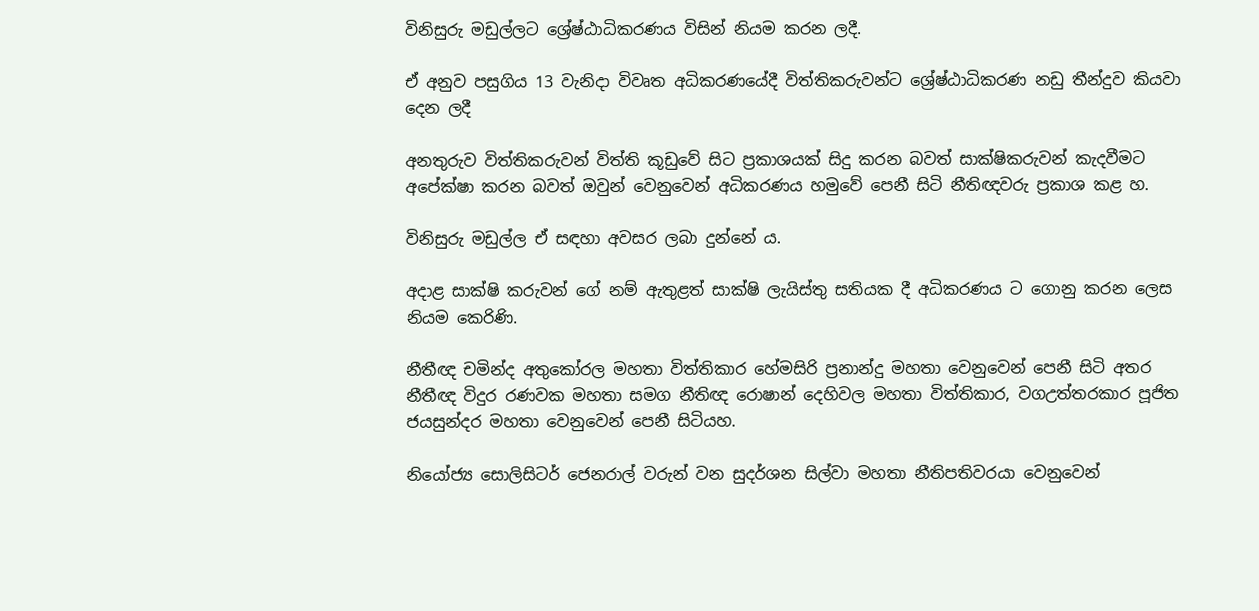විනිසුරු මඩුල්ලට ශ්‍රේෂ්ඨාධිකරණය විසින් නියම කරන ලදී.

ඒ අනුව පසුගිය 13 වැනිදා විවෘත අධිකරණයේදී විත්තිකරුවන්ට ශ්‍රේෂ්ඨාධිකරණ නඩු තීන්දුව කියවා දෙන ලදී

අනතුරුව විත්තිකරුවන් විත්ති කූඩුවේ සිට ප්‍රකාශයක් සිදු කරන බවත් සාක්ෂිකරුවන් කැදවීමට අපේක්ෂා කරන බවත් ඔවුන් වෙනුවෙන් අධිකරණය හමුවේ පෙනී සිටි නීතිඥවරු ප්‍රකාශ කළ හ.

විනිසුරු මඩුල්ල ඒ සඳහා අවසර ලබා දුන්නේ ය.

අදාළ සාක්ෂි කරුවන් ගේ නම් ඇතුළත් සාක්ෂි ලැයිස්තු සතියක දී අධිකරණය ට ගොනු කරන ලෙස නියම කෙරිණි.

නීතීඥ චමින්ද අතුකෝරල මහතා විත්තිකාර හේමසිරි ප්‍රනාන්දු මහතා වෙනුවෙන් පෙනී සිටි අතර නීතීඥ විදුර රණවක මහතා සමග නීතිඥ රොෂාන් දෙහිවල මහතා විත්තිකාර, වගඋත්තරකාර පූජිත ජයසුන්දර මහතා වෙනුවෙන් පෙනී සිටියහ.

නියෝජ්‍ය සොලිසිටර් ජෙනරාල් වරුන් වන සුදර්ශන සිල්වා මහතා නීතිපතිවරයා වෙනුවෙන්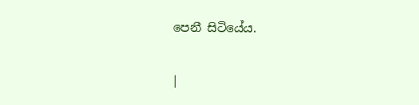පෙනී සිටියේය.

|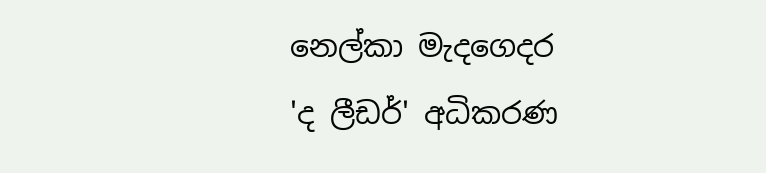නෙල්කා මැදගෙදර
'ද ලීඩර්' අධිකරණ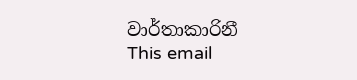වාර්තාකාරිනී
This email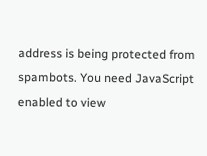address is being protected from spambots. You need JavaScript enabled to view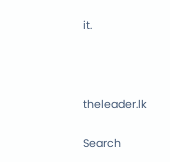it.



theleader.lk

Search